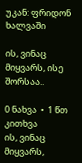უკან: ფრიდონ ხალვაში

ის, ვინაც მიყვარს, ისე შორსაა..

0 ნახვა  •  1 წთ კითხვა
ის, ვინაც მიყვარს,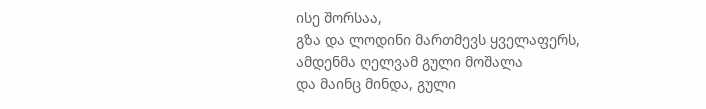ისე შორსაა,
გზა და ლოდინი მართმევს ყველაფერს,
ამდენმა ღელვამ გული მოშალა
და მაინც მინდა, გული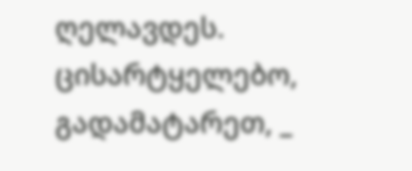ღელავდეს.
ცისარტყელებო, გადამატარეთ, _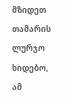მზიდეთ თამარის ლურჯო ხიდებო,
ამ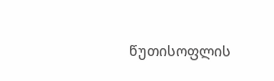წუთისოფლის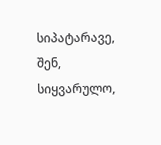სიპატარავე,
შენ, სიყვარულო,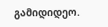გამიდიდეო.